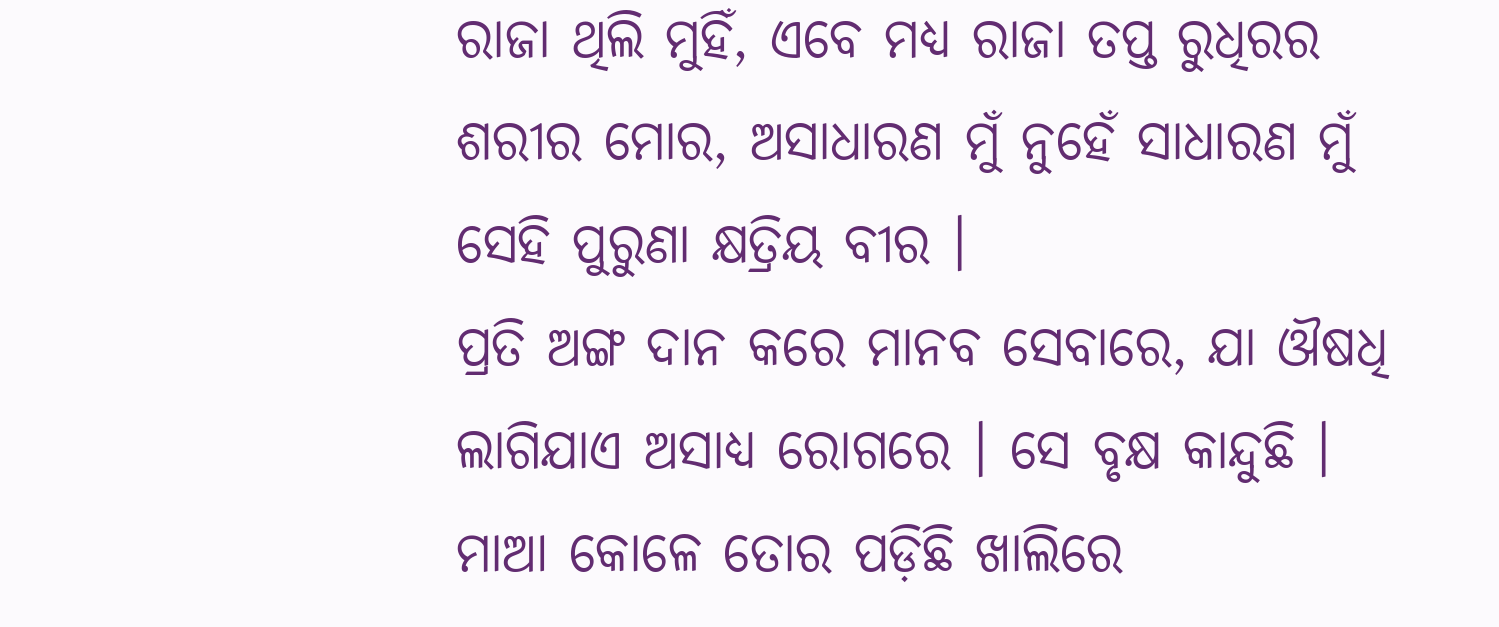ରାଜା ଥିଲି ମୁହିଁ, ଏବେ ମଧ୍ୟ ରାଜା ତପ୍ତ ରୁଧିରର ଶରୀର ମୋର, ଅସାଧାରଣ ମୁଁ ନୁହେଁ ସାଧାରଣ ମୁଁ ସେହି ପୁରୁଣା କ୍ଷତ୍ରିୟ ବୀର ।
ପ୍ରତି ଅଙ୍ଗ ଦାନ କରେ ମାନବ ସେବାରେ, ଯା ଔଷଧି ଲାଗିଯାଏ ଅସାଧ୍ୟ ରୋଗରେ । ସେ ବୃକ୍ଷ କାନ୍ଦୁଛି ।
ମାଆ କୋଳେ ତୋର ପଡ଼ିଛି ଖାଲିରେ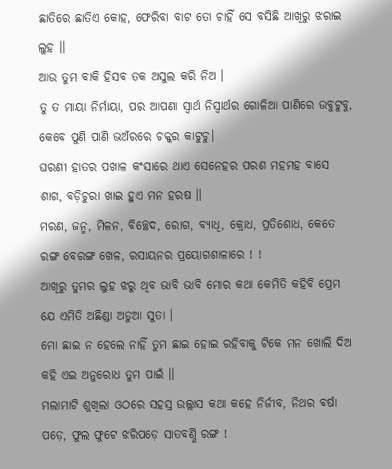ଛାତିରେ ଛାତିଏ କୋହ, ଫେରିବା ବାଟ ତୋ ଚାହିଁ ସେ ବସିଛି ଆଖିରୁ ଝରାଇ ଲୁହ ।।
ଆଉ ତୁମ ବାକି ହିସବ ତକ ଅସୁଲ କରି ନିଅ ।
ତୁ ତ ମାୟା ନିର୍ମାୟା, ପର ଆପଣା ସ୍ୱାର୍ଥ ନିସ୍ୱାର୍ଥର ଗୋଳିଆ ପାଣିରେ ଉବୁଟୁବୁ, କେବେ ପୁଣି ପାଣି ଭଅଁରରେ ଚକ୍କର କାଟୁଚୁ।
ଘରଣୀ ହାତର ପଖାଳ କଂସାରେ ଥାଏ ସେନେହର ପରଶ ମହମହ ବାସେ ଶାଗ, ବଡ଼ିଚୁରା ଖାଇ ହୁଏ ମନ ହରଷ ।।
ମରଣ, ଜନ୍ମ, ମିଳନ, ବିଚ୍ଛେଦ, ରୋଗ, ବ୍ୟାଧି, କ୍ରୋଧ, ପ୍ରତିଶୋଧ, କେତେ ରଙ୍ଗ ବେରଙ୍ଗ ଖେଳ, ରସାୟନର ପ୍ରୟୋଗଶାଳାରେ ! !
ଆଖିରୁ ତୁମର ଲୁହ ଝରୁ ଥିବ ଭାବି ଭାବି ମୋର କଥା କେମିତି କହିବି ପ୍ରେମ ଯେ ଏମିତି ଅଛିଣ୍ଡା ଅଡୁଆ ସୁତା ।
ମୋ ଛାଇ ନ ହେଲେ ନାହିଁ ତୁମ ଛାଇ ହୋଇ ରହିବାକୁ ଟିକେ ମନ ଖୋଲି ଦିଅ କହି ଏଇ ଅନୁରୋଧ ତୁମ ପାଇଁ ।।
ମଲାମାଟି ଶୁଖିଲା ଓଠରେ ସହସ୍ର ଉଲ୍ଲାସ କଥା କହେ ନିର୍ଜୀବ, ନିଥର ବର୍ଷା ପଡ଼େ, ଫୁଲ ଫୁଟେ ଝରିପଡ଼େ ସାତବର୍ଣ୍ଣି ରଙ୍ଗ !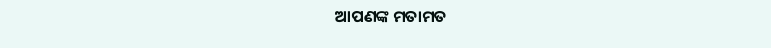ଆପଣଙ୍କ ମତାମତ